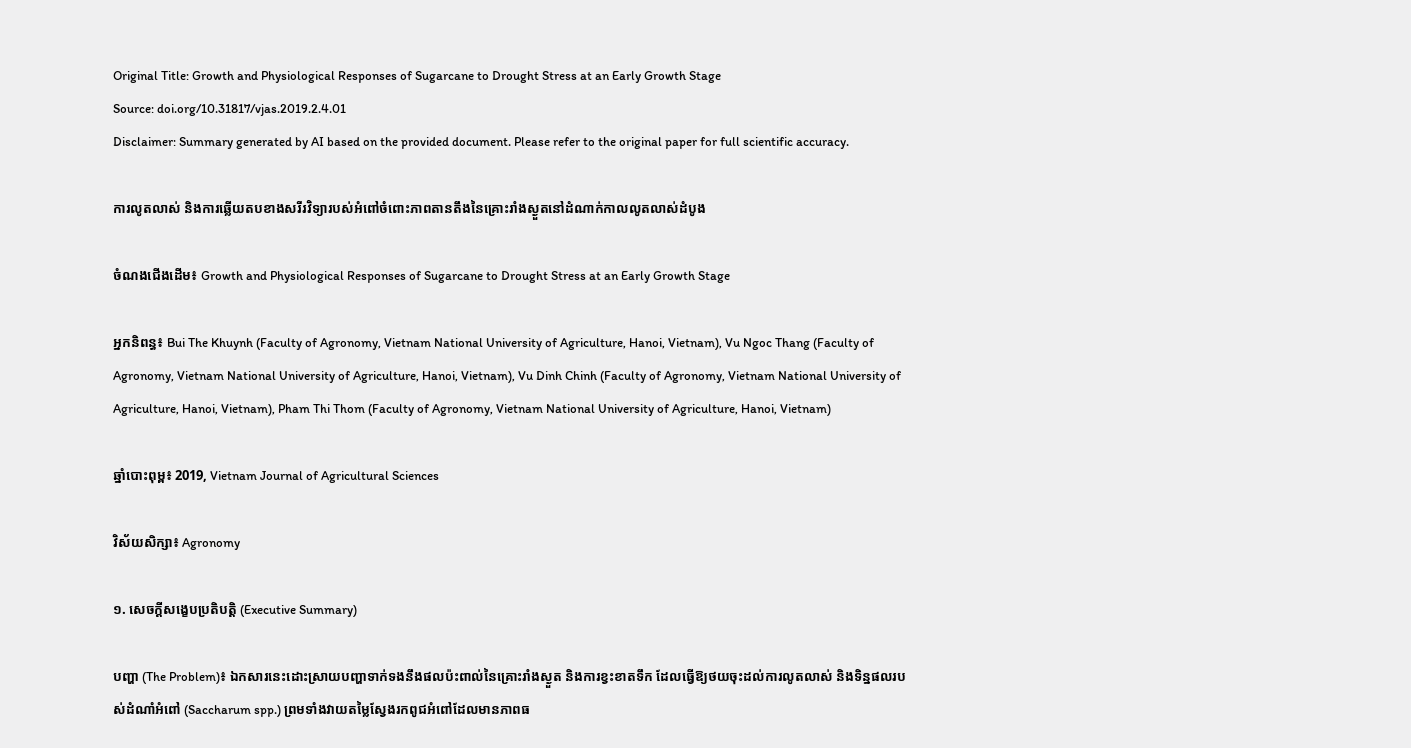Original Title: Growth and Physiological Responses of Sugarcane to Drought Stress at an Early Growth Stage
Source: doi.org/10.31817/vjas.2019.2.4.01
Disclaimer: Summary generated by AI based on the provided document. Please refer to the original paper for full scientific accuracy.

ការលូតលាស់ និងការឆ្លើយតបខាងសរីរវិទ្យារបស់អំពៅចំពោះភាពតានតឹងនៃគ្រោះរាំងស្ងួតនៅដំណាក់កាលលូតលាស់ដំបូង

ចំណងជើងដើម៖ Growth and Physiological Responses of Sugarcane to Drought Stress at an Early Growth Stage

អ្នកនិពន្ធ៖ Bui The Khuynh (Faculty of Agronomy, Vietnam National University of Agriculture, Hanoi, Vietnam), Vu Ngoc Thang (Faculty of Agronomy, Vietnam National University of Agriculture, Hanoi, Vietnam), Vu Dinh Chinh (Faculty of Agronomy, Vietnam National University of Agriculture, Hanoi, Vietnam), Pham Thi Thom (Faculty of Agronomy, Vietnam National University of Agriculture, Hanoi, Vietnam)

ឆ្នាំបោះពុម្ព៖ 2019, Vietnam Journal of Agricultural Sciences

វិស័យសិក្សា៖ Agronomy

១. សេចក្តីសង្ខេបប្រតិបត្តិ (Executive Summary)

បញ្ហា (The Problem)៖ ឯកសារនេះដោះស្រាយបញ្ហាទាក់ទងនឹងផលប៉ះពាល់នៃគ្រោះរាំងស្ងួត និងការខ្វះខាតទឹក ដែលធ្វើឱ្យថយចុះដល់ការលូតលាស់ និងទិន្នផលរបស់ដំណាំអំពៅ (Saccharum spp.) ព្រមទាំងវាយតម្លៃស្វែងរកពូជអំពៅដែលមានភាពធ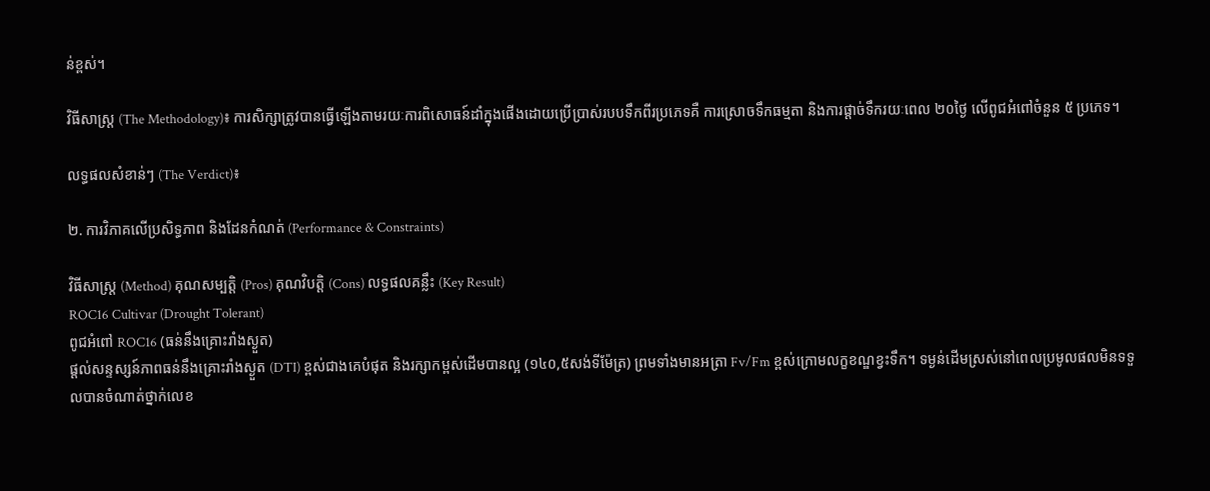ន់ខ្ពស់។

វិធីសាស្ត្រ (The Methodology)៖ ការសិក្សាត្រូវបានធ្វើឡើងតាមរយៈការពិសោធន៍ដាំក្នុងផើងដោយប្រើប្រាស់របបទឹកពីរប្រភេទគឺ ការស្រោចទឹកធម្មតា និងការផ្តាច់ទឹករយៈពេល ២០ថ្ងៃ លើពូជអំពៅចំនួន ៥ ប្រភេទ។

លទ្ធផលសំខាន់ៗ (The Verdict)៖

២. ការវិភាគលើប្រសិទ្ធភាព និងដែនកំណត់ (Performance & Constraints)

វិធីសាស្ត្រ (Method) គុណសម្បត្តិ (Pros) គុណវិបត្តិ (Cons) លទ្ធផលគន្លឹះ (Key Result)
ROC16 Cultivar (Drought Tolerant)
ពូជអំពៅ ROC16 (ធន់នឹងគ្រោះរាំងស្ងួត)
ផ្តល់សន្ទស្សន៍ភាពធន់នឹងគ្រោះរាំងស្ងួត (DTI) ខ្ពស់ជាងគេបំផុត និងរក្សាកម្ពស់ដើមបានល្អ (១៤០,៥សង់ទីម៉ែត្រ) ព្រមទាំងមានអត្រា Fv/Fm ខ្ពស់ក្រោមលក្ខខណ្ឌខ្វះទឹក។ ទម្ងន់ដើមស្រស់នៅពេលប្រមូលផលមិនទទួលបានចំណាត់ថ្នាក់លេខ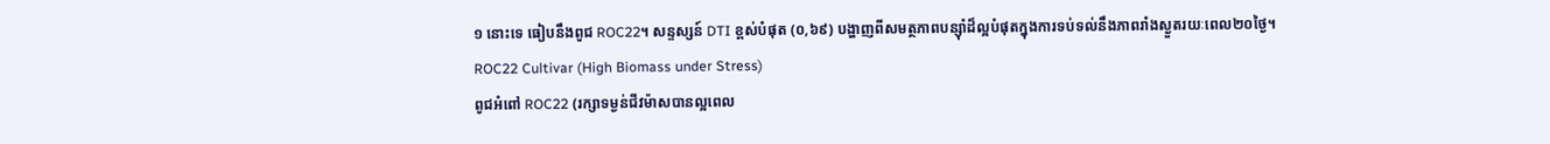១ នោះទេ ធៀបនឹងពូជ ROC22។ សន្ទស្សន៍ DTI ខ្ពស់បំផុត (០,៦៩) បង្ហាញពីសមត្ថភាពបន្ស៊ាំដ៏ល្អបំផុតក្នុងការទប់ទល់នឹងភាពរាំងស្ងួតរយៈពេល២០ថ្ងៃ។
ROC22 Cultivar (High Biomass under Stress)
ពូជអំពៅ ROC22 (រក្សាទម្ងន់ជីវម៉ាសបានល្អពេល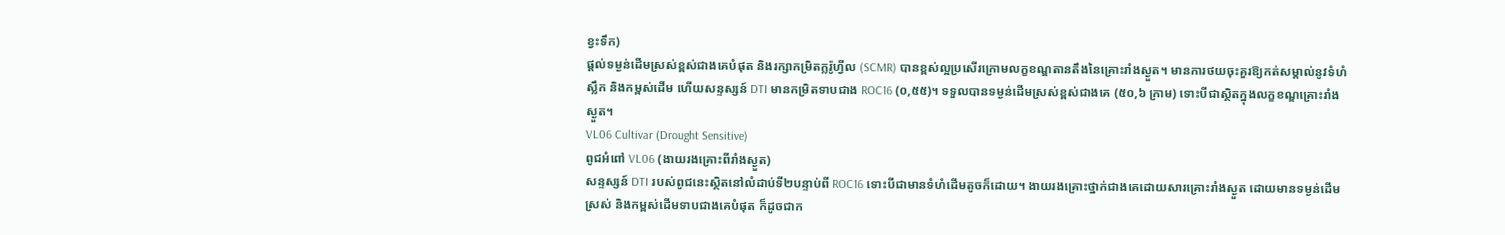ខ្វះទឹក)
ផ្តល់ទម្ងន់ដើមស្រស់ខ្ពស់ជាងគេបំផុត និងរក្សាកម្រិតក្លរ៉ូហ្វីល (SCMR) បានខ្ពស់ល្អប្រសើរក្រោមលក្ខខណ្ឌតានតឹងនៃគ្រោះរាំងស្ងួត។ មានការថយចុះគួរឱ្យកត់សម្គាល់នូវទំហំស្លឹក និងកម្ពស់ដើម ហើយសន្ទស្សន៍ DTI មានកម្រិតទាបជាង ROC16 (០,៥៥)។ ទទួលបានទម្ងន់ដើមស្រស់ខ្ពស់ជាងគេ (៥០,៦ ក្រាម) ទោះបីជាស្ថិតក្នុងលក្ខខណ្ឌគ្រោះរាំងស្ងួត។
VL06 Cultivar (Drought Sensitive)
ពូជអំពៅ VL06 (ងាយរងគ្រោះពីរាំងស្ងួត)
សន្ទស្សន៍ DTI របស់ពូជនេះស្ថិតនៅលំដាប់ទី២បន្ទាប់ពី ROC16 ទោះបីជាមានទំហំដើមតូចក៏ដោយ។ ងាយរងគ្រោះថ្នាក់ជាងគេដោយសារគ្រោះរាំងស្ងួត ដោយមានទម្ងន់ដើមស្រស់ និងកម្ពស់ដើមទាបជាងគេបំផុត ក៏ដូចជាក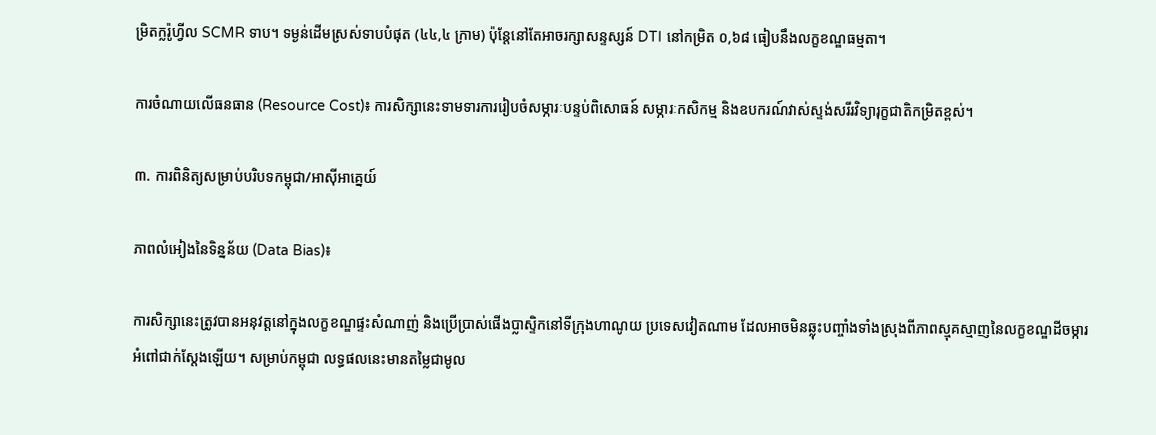ម្រិតក្លរ៉ូហ្វីល SCMR ទាប។ ទម្ងន់ដើមស្រស់ទាបបំផុត (៤៤,៤ ក្រាម) ប៉ុន្តែនៅតែអាចរក្សាសន្ទស្សន៍ DTI នៅកម្រិត ០,៦៨ ធៀបនឹងលក្ខខណ្ឌធម្មតា។

ការចំណាយលើធនធាន (Resource Cost)៖ ការសិក្សានេះទាមទារការរៀបចំសម្ភារៈបន្ទប់ពិសោធន៍ សម្ភារៈកសិកម្ម និងឧបករណ៍វាស់ស្ទង់សរីរវិទ្យារុក្ខជាតិកម្រិតខ្ពស់។

៣. ការពិនិត្យសម្រាប់បរិបទកម្ពុជា/អាស៊ីអាគ្នេយ៍

ភាពលំអៀងនៃទិន្នន័យ (Data Bias)៖

ការសិក្សានេះត្រូវបានអនុវត្តនៅក្នុងលក្ខខណ្ឌផ្ទះសំណាញ់ និងប្រើប្រាស់ផើងប្លាស្ទិកនៅទីក្រុងហាណូយ ប្រទេសវៀតណាម ដែលអាចមិនឆ្លុះបញ្ចាំងទាំងស្រុងពីភាពស្មុគស្មាញនៃលក្ខខណ្ឌដីចម្ការអំពៅជាក់ស្តែងឡើយ។ សម្រាប់កម្ពុជា លទ្ធផលនេះមានតម្លៃជាមូល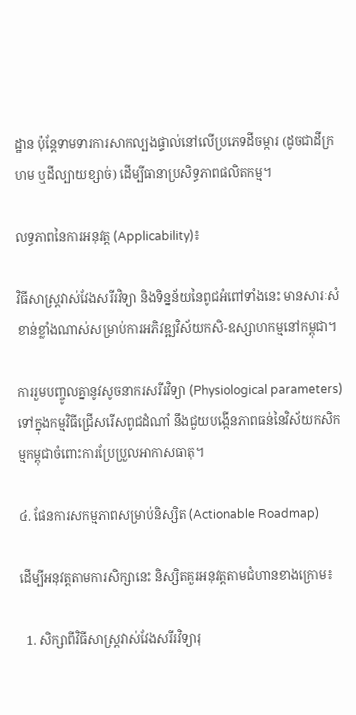ដ្ឋាន ប៉ុន្តែទាមទារការសាកល្បងផ្ទាល់នៅលើប្រភេទដីចម្ការ (ដូចជាដីក្រហម ឬដីល្បាយខ្សាច់) ដើម្បីធានាប្រសិទ្ធភាពផលិតកម្ម។

លទ្ធភាពនៃការអនុវត្ត (Applicability)៖

វិធីសាស្ត្រវាស់វែងសរីរវិទ្យា និងទិន្នន័យនៃពូជអំពៅទាំងនេះ មានសារៈសំខាន់ខ្លាំងណាស់សម្រាប់ការអភិវឌ្ឍវិស័យកសិ-ឧស្សាហកម្មនៅកម្ពុជា។

ការរួមបញ្ចូលគ្នានូវសូចនាករសរីរវិទ្យា (Physiological parameters) ទៅក្នុងកម្មវិធីជ្រើសរើសពូជដំណាំ នឹងជួយបង្កើនភាពធន់នៃវិស័យកសិកម្មកម្ពុជាចំពោះការប្រែប្រួលអាកាសធាតុ។

៤. ផែនការសកម្មភាពសម្រាប់និស្សិត (Actionable Roadmap)

ដើម្បីអនុវត្តតាមការសិក្សានេះ និស្សិតគួរអនុវត្តតាមជំហានខាងក្រោម៖

  1. សិក្សាពីវិធីសាស្ត្រវាស់វែងសរីរវិទ្យារុ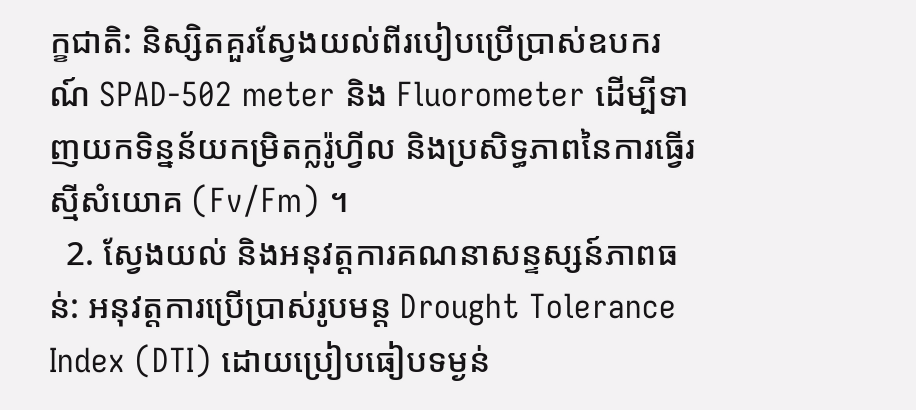ក្ខជាតិ: និស្សិតគួរស្វែងយល់ពីរបៀបប្រើប្រាស់ឧបករណ៍ SPAD-502 meter និង Fluorometer ដើម្បីទាញយកទិន្នន័យកម្រិតក្លរ៉ូហ្វីល និងប្រសិទ្ធភាពនៃការធ្វើរស្មីសំយោគ (Fv/Fm) ។
  2. ស្វែងយល់ និងអនុវត្តការគណនាសន្ទស្សន៍ភាពធន់: អនុវត្តការប្រើប្រាស់រូបមន្ត Drought Tolerance Index (DTI) ដោយប្រៀបធៀបទម្ងន់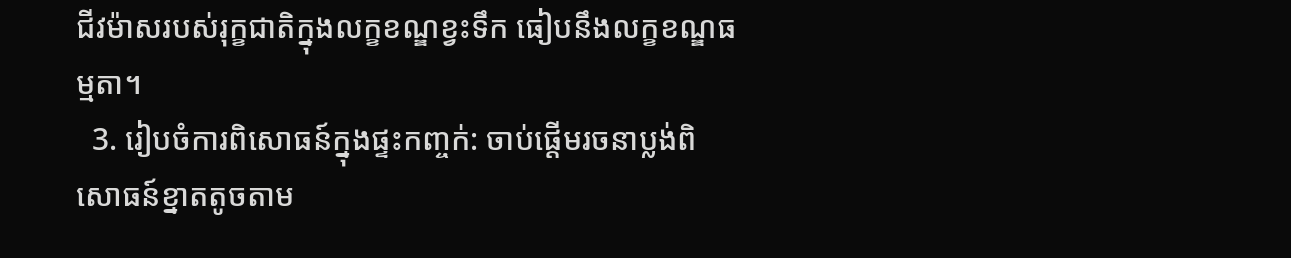ជីវម៉ាសរបស់រុក្ខជាតិក្នុងលក្ខខណ្ឌខ្វះទឹក ធៀបនឹងលក្ខខណ្ឌធម្មតា។
  3. រៀបចំការពិសោធន៍ក្នុងផ្ទះកញ្ចក់: ចាប់ផ្តើមរចនាប្លង់ពិសោធន៍ខ្នាតតូចតាម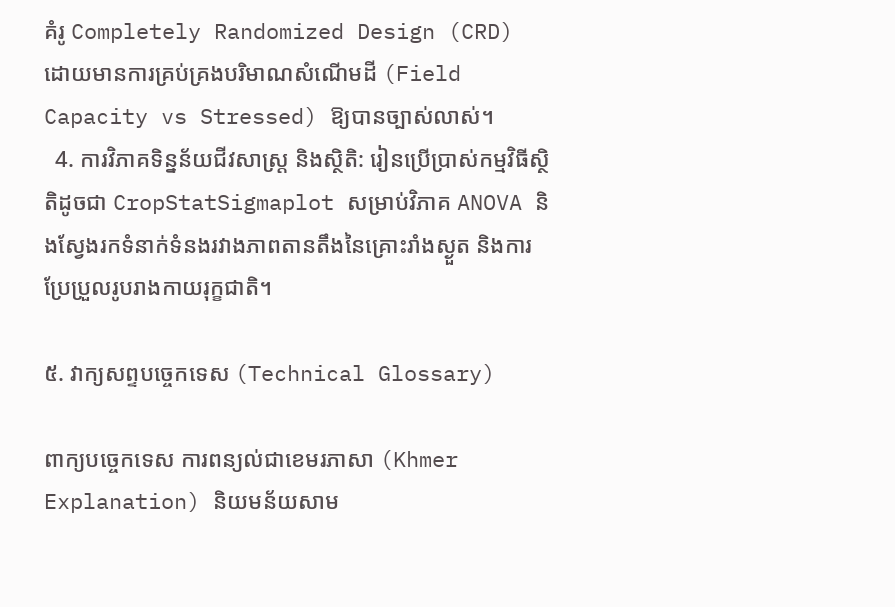គំរូ Completely Randomized Design (CRD) ដោយមានការគ្រប់គ្រងបរិមាណសំណើមដី (Field Capacity vs Stressed) ឱ្យបានច្បាស់លាស់។
  4. ការវិភាគទិន្នន័យជីវសាស្ត្រ និងស្ថិតិ: រៀនប្រើប្រាស់កម្មវិធីស្ថិតិដូចជា CropStatSigmaplot សម្រាប់វិភាគ ANOVA និងស្វែងរកទំនាក់ទំនងរវាងភាពតានតឹងនៃគ្រោះរាំងស្ងួត និងការប្រែប្រួលរូបរាងកាយរុក្ខជាតិ។

៥. វាក្យសព្ទបច្ចេកទេស (Technical Glossary)

ពាក្យបច្ចេកទេស ការពន្យល់ជាខេមរភាសា (Khmer Explanation) និយមន័យសាម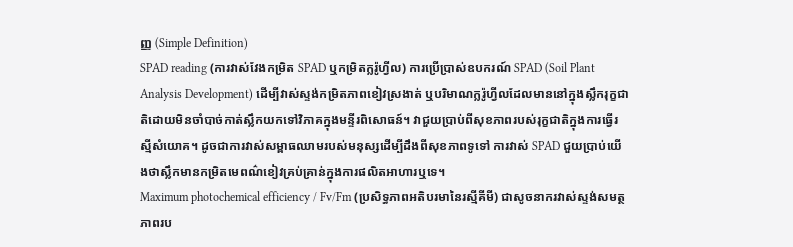ញ្ញ (Simple Definition)
SPAD reading (ការវាស់វែងកម្រិត SPAD ឬកម្រិតក្លរ៉ូហ្វីល) ការប្រើប្រាស់ឧបករណ៍ SPAD (Soil Plant Analysis Development) ដើម្បីវាស់ស្ទង់កម្រិតភាពខៀវស្រងាត់ ឬបរិមាណក្លរ៉ូហ្វីលដែលមាននៅក្នុងស្លឹករុក្ខជាតិដោយមិនចាំបាច់កាត់ស្លឹកយកទៅវិភាគក្នុងមន្ទីរពិសោធន៍។ វាជួយប្រាប់ពីសុខភាពរបស់រុក្ខជាតិក្នុងការធ្វើរស្មីសំយោគ។ ដូចជាការវាស់សម្ពាធឈាមរបស់មនុស្សដើម្បីដឹងពីសុខភាពទូទៅ ការវាស់ SPAD ជួយប្រាប់យើងថាស្លឹកមានកម្រិតមេពណ៌ខៀវគ្រប់គ្រាន់ក្នុងការផលិតអាហារឬទេ។
Maximum photochemical efficiency / Fv/Fm (ប្រសិទ្ធភាពអតិបរមានៃរស្មីគីមី) ជាសូចនាករវាស់ស្ទង់សមត្ថភាពរប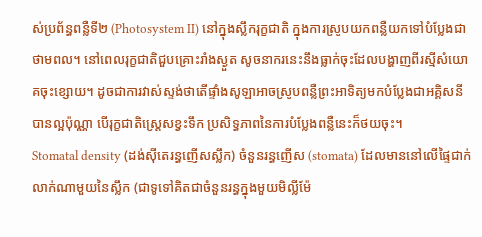ស់ប្រព័ន្ធពន្លឺទី២ (Photosystem II) នៅក្នុងស្លឹករុក្ខជាតិ ក្នុងការស្រូបយកពន្លឺយកទៅបំប្លែងជាថាមពល។ នៅពេលរុក្ខជាតិជួបគ្រោះរាំងស្ងួត សូចនាករនេះនឹងធ្លាក់ចុះដែលបង្ហាញពីរស្មីសំយោគចុះខ្សោយ។ ដូចជាការវាស់ស្ទង់ថាតើផ្ទាំងសូឡាអាចស្រូបពន្លឺព្រះអាទិត្យមកបំប្លែងជាអគ្គិសនីបានល្អប៉ុណ្ណា បើរុក្ខជាតិស្ត្រេសខ្វះទឹក ប្រសិទ្ធភាពនៃការបំប្លែងពន្លឺនេះក៏ថយចុះ។
Stomatal density (ដង់ស៊ីតេរន្ធញើសស្លឹក) ចំនួនរន្ធញើស (stomata) ដែលមាននៅលើផ្ទៃជាក់លាក់ណាមួយនៃស្លឹក (ជាទូទៅគិតជាចំនួនរន្ធក្នុងមួយមិល្លីម៉ែ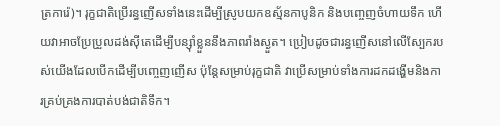ត្រការ៉េ)។ រុក្ខជាតិប្រើរន្ធញើសទាំងនេះដើម្បីស្រូបយកឧស្ម័នកាបូនិក និងបញ្ចេញចំហាយទឹក ហើយវាអាចប្រែប្រួលដង់ស៊ីតេដើម្បីបន្ស៊ាំខ្លួននឹងភាពរាំងស្ងួត។ ប្រៀបដូចជារន្ធញើសនៅលើស្បែករបស់យើងដែលបើកដើម្បីបញ្ចេញញើស ប៉ុន្តែសម្រាប់រុក្ខជាតិ វាប្រើសម្រាប់ទាំងការដកដង្ហើមនិងការគ្រប់គ្រងការបាត់បង់ជាតិទឹក។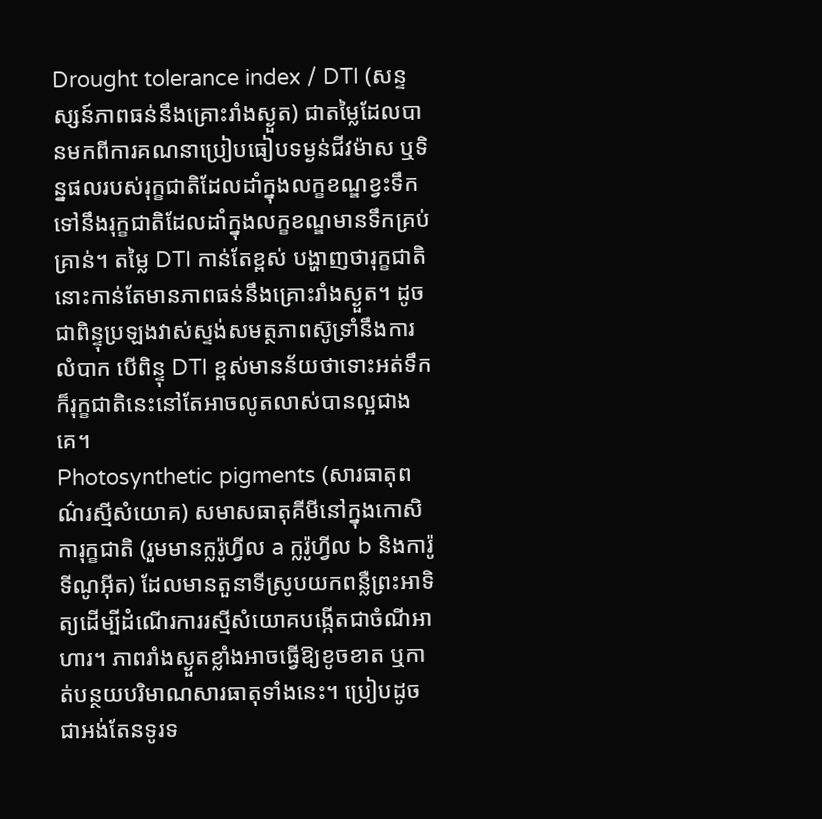Drought tolerance index / DTI (សន្ទស្សន៍ភាពធន់នឹងគ្រោះរាំងស្ងួត) ជាតម្លៃដែលបានមកពីការគណនាប្រៀបធៀបទម្ងន់ជីវម៉ាស ឬទិន្នផលរបស់រុក្ខជាតិដែលដាំក្នុងលក្ខខណ្ឌខ្វះទឹក ទៅនឹងរុក្ខជាតិដែលដាំក្នុងលក្ខខណ្ឌមានទឹកគ្រប់គ្រាន់។ តម្លៃ DTI កាន់តែខ្ពស់ បង្ហាញថារុក្ខជាតិនោះកាន់តែមានភាពធន់នឹងគ្រោះរាំងស្ងួត។ ដូចជាពិន្ទុប្រឡងវាស់ស្ទង់សមត្ថភាពស៊ូទ្រាំនឹងការលំបាក បើពិន្ទុ DTI ខ្ពស់មានន័យថាទោះអត់ទឹកក៏រុក្ខជាតិនេះនៅតែអាចលូតលាស់បានល្អជាងគេ។
Photosynthetic pigments (សារធាតុពណ៌រស្មីសំយោគ) សមាសធាតុគីមីនៅក្នុងកោសិការុក្ខជាតិ (រួមមានក្លរ៉ូហ្វីល a ក្លរ៉ូហ្វីល b និងការ៉ូទីណូអ៊ីត) ដែលមានតួនាទីស្រូបយកពន្លឺព្រះអាទិត្យដើម្បីដំណើរការរស្មីសំយោគបង្កើតជាចំណីអាហារ។ ភាពរាំងស្ងួតខ្លាំងអាចធ្វើឱ្យខូចខាត ឬកាត់បន្ថយបរិមាណសារធាតុទាំងនេះ។ ប្រៀបដូចជាអង់តែនទូរទ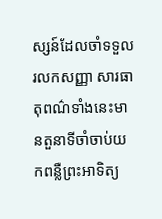ស្សន៍ដែលចាំទទួលរលកសញ្ញា សារធាតុពណ៌ទាំងនេះមានតួនាទីចាំចាប់យកពន្លឺព្រះអាទិត្យ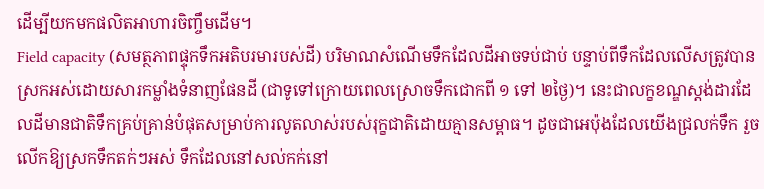ដើម្បីយកមកផលិតអាហារចិញ្ចឹមដើម។
Field capacity (សមត្ថភាពផ្ទុកទឹកអតិបរមារបស់ដី) បរិមាណសំណើមទឹកដែលដីអាចទប់ជាប់ បន្ទាប់ពីទឹកដែលលើសត្រូវបានស្រកអស់ដោយសារកម្លាំងទំនាញផែនដី (ជាទូទៅក្រោយពេលស្រោចទឹកជោកពី ១ ទៅ ២ថ្ងៃ)។ នេះជាលក្ខខណ្ឌស្តង់ដារដែលដីមានជាតិទឹកគ្រប់គ្រាន់បំផុតសម្រាប់ការលូតលាស់របស់រុក្ខជាតិដោយគ្មានសម្ពាធ។ ដូចជាអេប៉ុងដែលយើងជ្រលក់ទឹក រួចលើកឱ្យស្រកទឹកតក់ៗអស់ ទឹកដែលនៅសល់កក់នៅ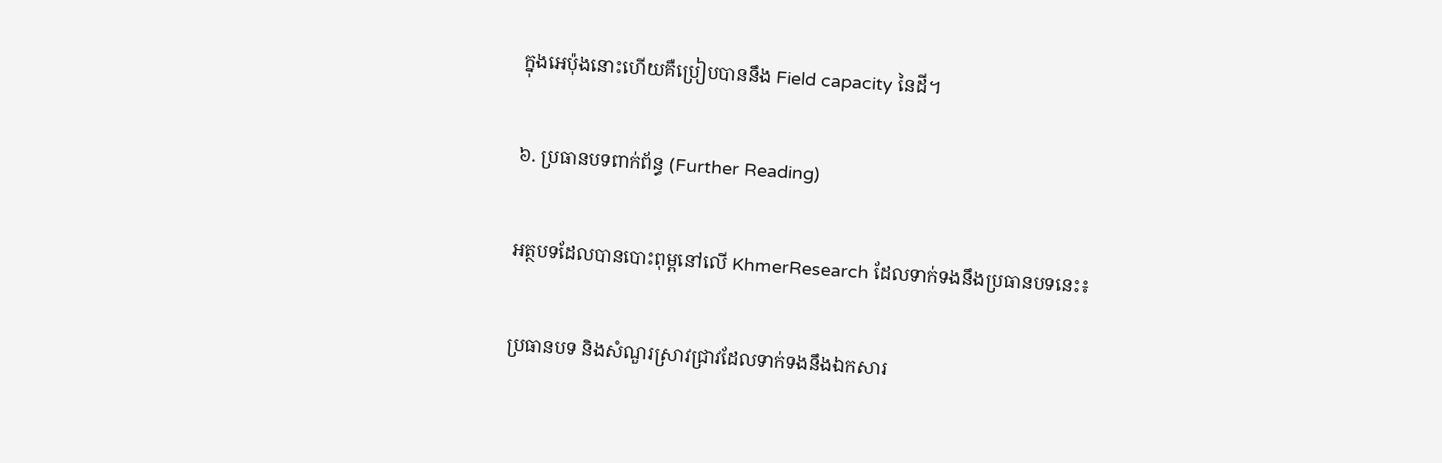ក្នុងអេប៉ុងនោះហើយគឺប្រៀបបាននឹង Field capacity នៃដី។

៦. ប្រធានបទពាក់ព័ន្ធ (Further Reading)

អត្ថបទដែលបានបោះពុម្ពនៅលើ KhmerResearch ដែលទាក់ទងនឹងប្រធានបទនេះ៖

ប្រធានបទ និងសំណួរស្រាវជ្រាវដែលទាក់ទងនឹងឯកសារ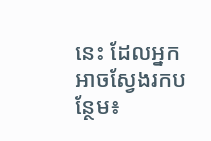នេះ ដែលអ្នកអាចស្វែងរកបន្ថែម៖